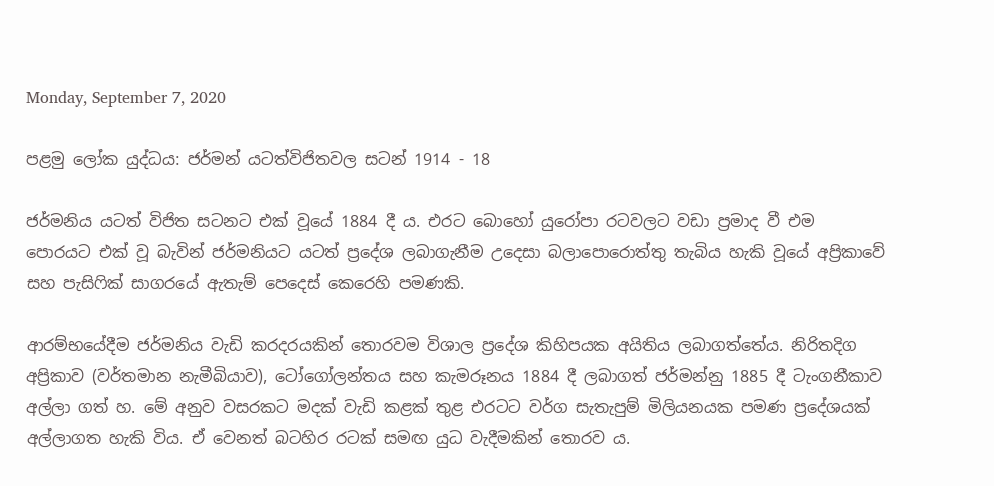Monday, September 7, 2020

පළමු ලෝක යුද්ධය: ජර්මන් යටත්විජිතවල සටන් 1914 - 18

ජර්මනිය යටත් විජිත සටනට එක් වූයේ 1884 දී ය. එරට බොහෝ යුරෝපා රටවලට වඩා ප්‍රමාද වී එම පොරයට එක් වූ බැවින් ජර්මනියට යටත් ප්‍රදේශ ලබාගැනීම උදෙසා බලාපොරොත්තු තැබිය හැකි වූයේ අප්‍රිකාවේ සහ පැසිෆික් සාගරයේ ඇතැම් පෙදෙස් කෙරෙහි පමණකි.

ආරම්භයේදීම ජර්මනිය වැඩි කරදරයකින් තොරවම විශාල ප්‍රදේශ කිහිපයක අයිතිය ලබාගත්තේය. නිරිතදිග අප්‍රිකාව (වර්තමාන නැමීබියාව), ටෝගෝලන්තය සහ කැමරූනය 1884 දී ලබාගත් ජර්මන්නු 1885 දී ටැංගනීකාව අල්ලා ගත් හ. මේ අනුව වසරකට මදක් වැඩි කළක් තුළ එරටට වර්ග සැතැපුම් මිලියනයක පමණ ප්‍රදේශයක් අල්ලාගත හැකි විය. ඒ වෙනත් බටහිර රටක් සමඟ යුධ වැදීමකින් තොරව ය.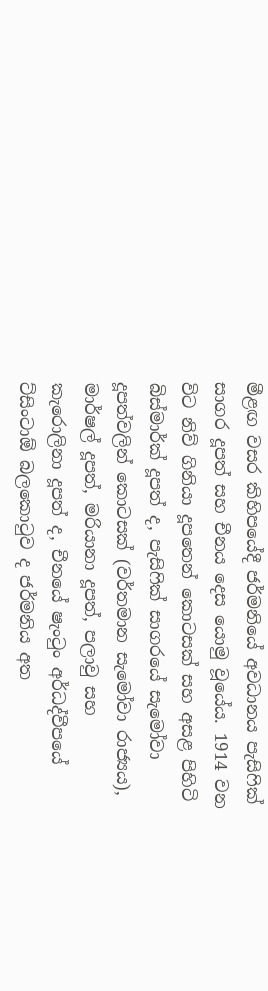මීළඟ වසර කිහිපයේදී ජර්මනියේ අවධානය පැසිෆික් සාගර දූපත් සහ චීනය දෙස යොමු වූයේය. 1914 වන විට නිව් ගිනියා දූපතෙන් කොටසක් සහ අසළ පිහිටි බිස්මාර්ක් දූපත් ද, පැසිෆික් සාගරයේ සැමෝවා දූපත්වලින් කොටසක් (වර්තමාන සැමෝවා රාජ්‍යය), මාර්ෂල් දූපත්, මරියානා දූපත්, පලාවු සහ කැරොලිනා දූපත් ද, චීනයේ ෂැංටුං අර්ධද්වීපයේ ට්සිංටාඕ බලකොටුව ද ජර්මනිය අත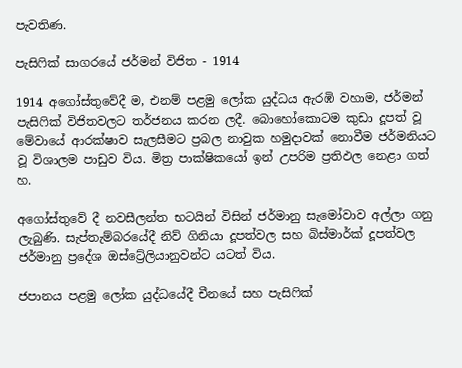පැවතිණ.

පැසිෆික් සාගරයේ ජර්මන් විජිත - 1914

1914 අගෝස්තුවේදී ම, එනම් පළමු ලෝක යුද්ධය ඇරඹි වහාම, ජර්මන් පැසිෆික් විජිතවලට තර්ජනය කරන ලදී. බොහෝකොටම කුඩා දූපත් වූ මේවායේ ආරක්ෂාව සැලසීමට ප්‍රබල නාවුක හමුදාවක් නොවීම ජර්මනියට වූ විශාලම පාඩුව විය. මිත්‍ර පාක්ෂිකයෝ ඉන් උපරිම ප්‍රතිඵල නෙළා ගත් හ.

අගෝස්තුවේ දී නවසීලන්ත භටයින් විසින් ජර්මානු සැමෝවාව අල්ලා ගනු ලැබුණි. සැප්තැම්බරයේදී නිව් ගිනියා දූපත්වල සහ බිස්මාර්ක් දූපත්වල ජර්මානු ප්‍රදේශ ඔස්ට්‍රේලියානුවන්ට යටත් විය.

ජපානය පළමු ලෝක යුද්ධයේදී චීනයේ සහ පැසිෆික්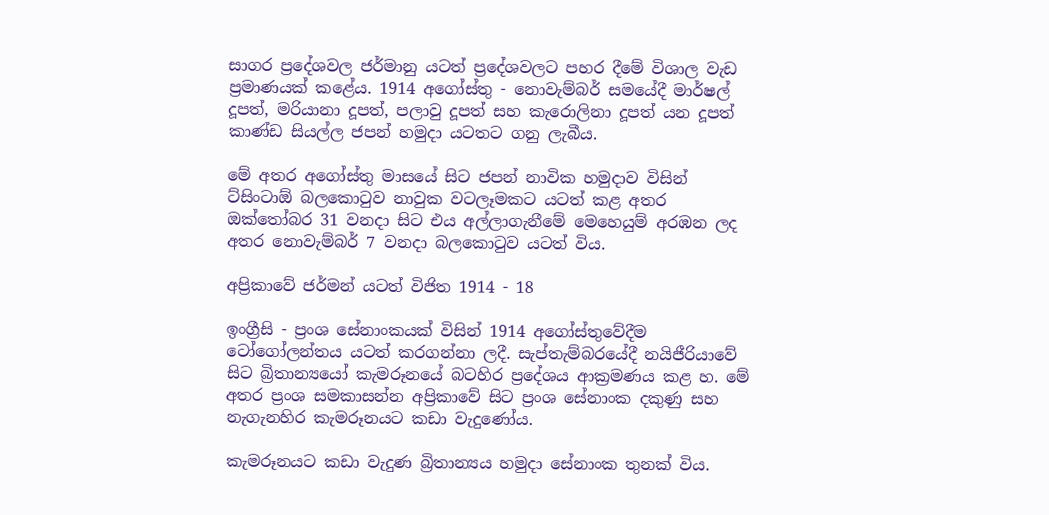සාගර ප්‍රදේශවල ජර්මානු යටත් ප්‍රදේශවලට පහර දීමේ විශාල වැඩ ප්‍රමාණයක් කළේය. 1914 අගෝස්තු - නොවැම්බර් සමයේදී මාර්ෂල් දූපත්, මරියානා දූපත්, පලාවු දූපත් සහ කැරොලිනා දූපත් යන දූපත් කාණ්ඩ සියල්ල ජපන් හමුදා යටතට ගනු ලැබීය.

මේ අතර අගෝස්තු මාසයේ සිට ජපන් නාවික හමුදාව විසින් ට්සිංටාඕ බලකොටුව නාවුක වටලෑමකට යටත් කළ අතර ඔක්තෝබර 31 වනදා සිට එය අල්ලාගැනීමේ මෙහෙයුම් අරඹන ලද අතර නොවැම්බර් 7 වනදා බලකොටුව යටත් විය.

අප්‍රිකාවේ ජර්මන් යටත් විජිත 1914 - 18

ඉංග්‍රීසි - ප්‍රංශ සේනාංකයක් විසින් 1914 අගෝස්තුවේදීම ටෝගෝලන්තය යටත් කරගන්නා ලදී. සැප්තැම්බරයේදී නයිජීරියාවේ සිට බ්‍රිතාන්‍යයෝ කැමරූනයේ බටහිර ප්‍රදේශය ආක්‍රමණය කළ හ. මේ අතර ප්‍රංශ සමකාසන්න අප්‍රිකාවේ සිට ප්‍රංශ සේනාංක දකුණු සහ නැගැනහිර කැමරූනයට කඩා වැදුණෝය.

කැමරූනයට කඩා වැදුණ බ්‍රිතාන්‍යය හමුදා සේනාංක තුනක් විය.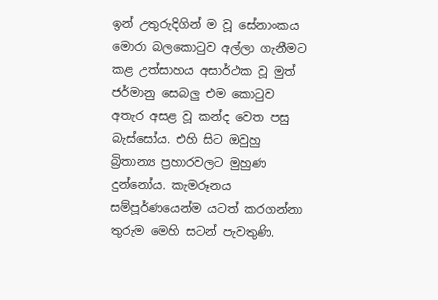ඉන් උතුරුදිගින් ම වූ සේනාංකය මොරා බලකොටුව අල්ලා ගැනීමට කළ උත්සාහය අසාර්ථක වූ මුත් ජර්මානු සෙබලු එම කොටුව අතැර අසළ වූ කන්ද වෙත පසු බැස්සෝය. එහි සිට ඔවුහු බ්‍රිතාන්‍ය ප්‍රහාරවලට මුහුණ දුන්නෝය. කැමරූනය සම්පූර්ණයෙන්ම යටත් කරගන්නා තුරුම මෙහි සටන් පැවතුණි.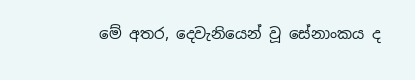මේ අතර, දෙවැනියෙන් වූ සේනාංකය ද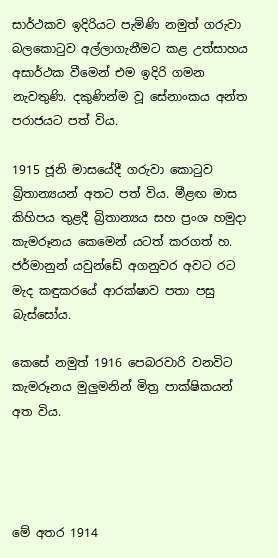සාර්ථකව ඉදිරියට පැමිණි නමුත් ගරුවා බලකොටුව අල්ලාගැනීමට කළ උත්සාහය අසාර්ථක වීමෙන් එම ඉදිරි ගමන නැවතුණි. දකුණින්ම වූ සේනාංකය අන්ත පරාජයට පත් විය.

1915 ජූනි මාසයේදී ගරුවා කොටුව බ්‍රිතාන්‍යයන් අතට පත් විය. මීළඟ මාස කිහිපය තුළදී බ්‍රිතාන්‍යය සහ ප්‍රංශ හමුදා කැමරූනය කෙමෙන් යටත් කරගත් හ. ජර්මානුන් යවුන්ඩේ අගනුවර අවට රට මැද කඳුකරයේ ආරක්ෂාව පතා පසු බැස්සෝය.

කෙසේ නමුත් 1916 පෙබරවාරි වනවිට කැමරූනය මුලුමනින් මිත්‍ර පාක්ෂිකයන් අත විය.




මේ අතර 1914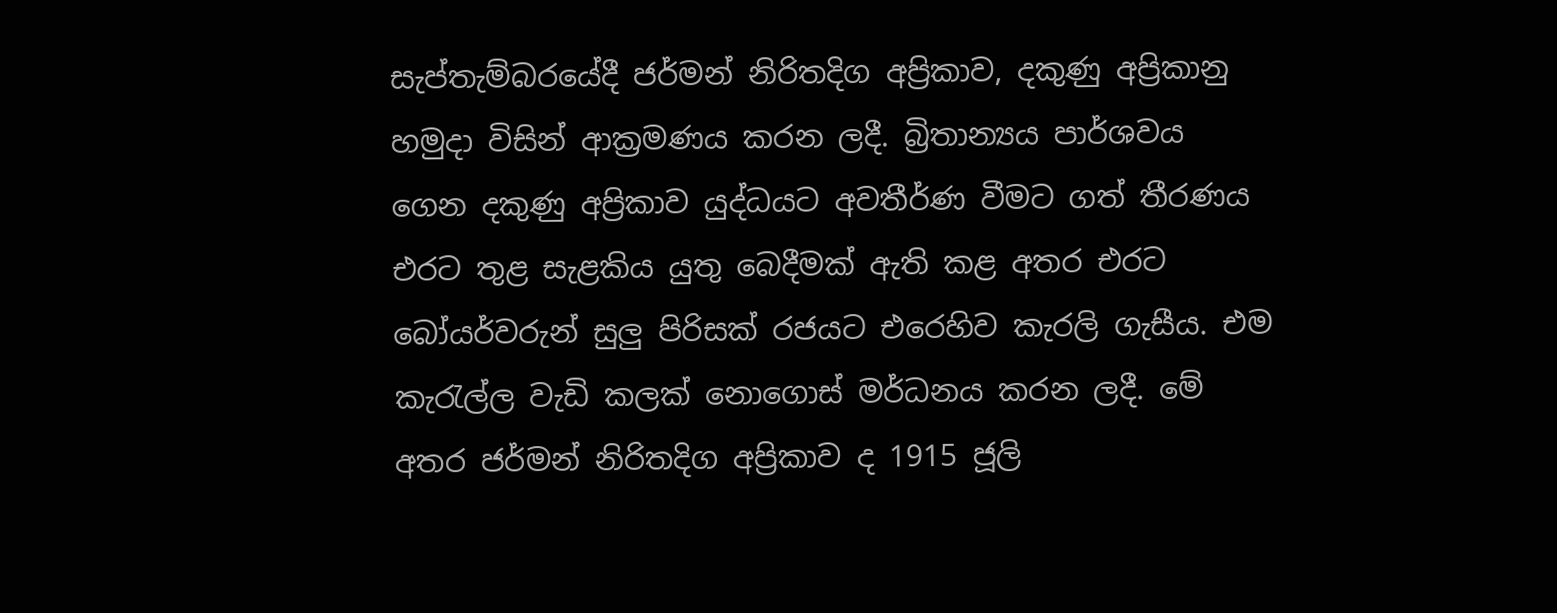සැප්තැම්බරයේදී ජර්මන් නිරිතදිග අප්‍රිකාව, දකුණු අප්‍රිකානු හමුදා විසින් ආක්‍රමණය කරන ලදී. බ්‍රිතාන්‍යය පාර්ශවය ගෙන දකුණු අප්‍රිකාව යුද්ධයට අවතීර්ණ වීමට ගත් තීරණය එරට තුළ සැළකිය යුතු බෙදීමක් ඇති කළ අතර එරට බෝයර්වරුන් සුලු පිරිසක් රජයට එරෙහිව කැරලි ගැසීය. එම කැරැල්ල වැඩි කලක් නොගොස් මර්ධනය කරන ලදී. මේ අතර ජර්මන් නිරිතදිග අප්‍රිකාව ද 1915 ජූලි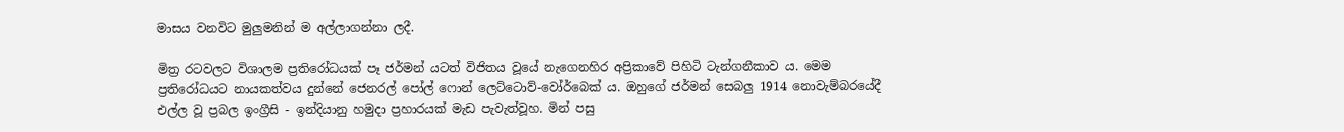මාසය වනවිට මුලුමනින් ම අල්ලාගන්නා ලදී.

මිත්‍ර රටවලට විශාලම ප්‍රතිරෝධයක් පෑ ජර්මන් යටත් විජිතය වූයේ නැගෙනහිර අප්‍රිකාවේ පිහිටි ටැන්ගනීකාව ය. මෙම ප්‍රතිරෝධයට නායකත්වය දුන්නේ ජෙනරල් පෝල් ෆොන් ලෙට්ටොව්-වෝර්බෙක් ය. ඔහුගේ ජර්මන් සෙබලු 1914 නොවැම්බරයේදී එල්ල වූ ප්‍රබල ඉංග්‍රීසි - ඉන්දියානු හමුදා ප්‍රහාරයක් මැඩ පැවැත්වූහ. මින් පසු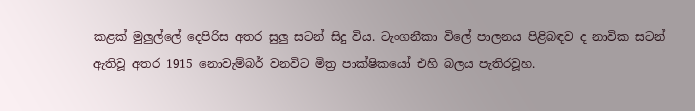කළක් මුලුල්ලේ දෙපිරිස අතර සුලු සටන් සිදු විය. ටැංගනීකා විලේ පාලනය පිළිබඳව ද නාවික සටන් ඇතිවූ අතර 1915 නොවැම්බර් වනවිට මිත්‍ර පාක්ෂිකයෝ එහි බලය පැතිරවූහ.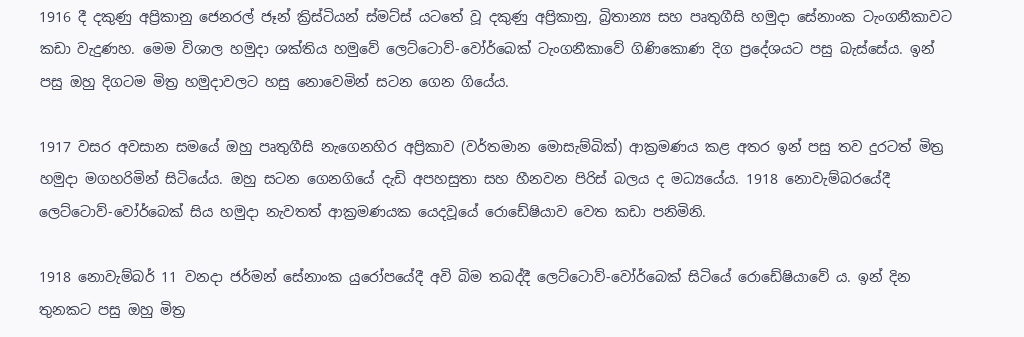1916 දී දකුණු අප්‍රිකානු ජෙනරල් ජෑන් ක්‍රිස්ටියන් ස්මට්ස් යටතේ වූ දකුණු අප්‍රිකානු, බ්‍රිතාන්‍ය සහ පෘතුගීසි හමුදා සේනාංක ටැංගනීකාවට කඩා වැදුණහ. මෙම විශාල හමුදා ශක්‍තිය හමුවේ ලෙට්ටොව්-වෝර්බෙක් ටැංගනීකාවේ ගිණිකොණ දිග ප්‍රදේශයට පසු බැස්සේය. ඉන් පසු ඔහු දිගටම මිත්‍ර හමුදාවලට හසු නොවෙමින් සටන ගෙන ගියේය.

1917 වසර අවසාන සමයේ ඔහු පෘතුගීසි නැගෙනහිර අප්‍රිකාව (වර්තමාන මොසැම්බික්) ආක්‍රමණය කළ අතර ඉන් පසු තව දුරටත් මිත්‍ර හමුදා මගහරිමින් සිටියේය. ඔහු සටන ගෙනගියේ දැඩි අපහසුතා සහ හීනවන පිරිස් බලය ද මධ්‍යයේය. 1918 නොවැම්බරයේදී ලෙට්ටොව්-වෝර්බෙක් සිය හමුදා නැවතත් ආක්‍රමණයක යෙදවූයේ රොඩේෂියාව වෙත කඩා පනිමිනි.

1918 නොවැම්බර් 11 වනදා ජර්මන් සේනාංක යුරෝපයේදී අවි බිම තබද්දී ලෙට්ටොව්-වෝර්බෙක් සිටියේ රොඩේෂියාවේ ය. ඉන් දින තුනකට පසු ඔහු මිත්‍ර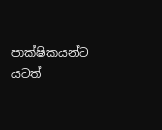පාක්ෂිකයන්ට යටත්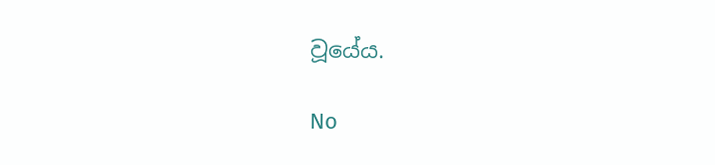වූයේය.

No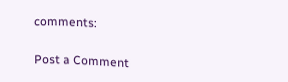comments:

Post a Comment